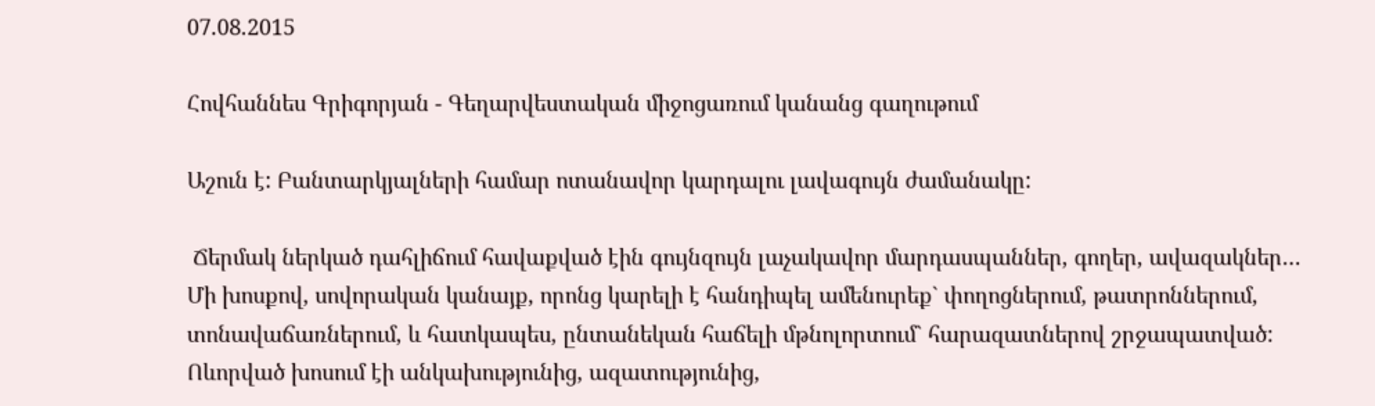07.08.2015

Հովհաննես Գրիգորյան - Գեղարվեստական միջոցառում կանանց գաղութում

Աշուն է: Բանտարկյալների համար ոտանավոր կարդալու լավագույն ժամանակը:

 Ճերմակ ներկած դահլիճում հավաքված էին գույնզույն լաչակավոր մարդասպաններ, գողեր, ավազակներ… Մի խոսքով, սովորական կանայք, որոնց կարելի է հանդիպել ամենուրեք` փողոցներում, թատրոններում, տոնավաճառներում, և հատկապես, ընտանեկան հաճելի մթնոլորտում` հարազատներով շրջապատված: Ոևորված խոսում էի անկախությունից, ազատությունից,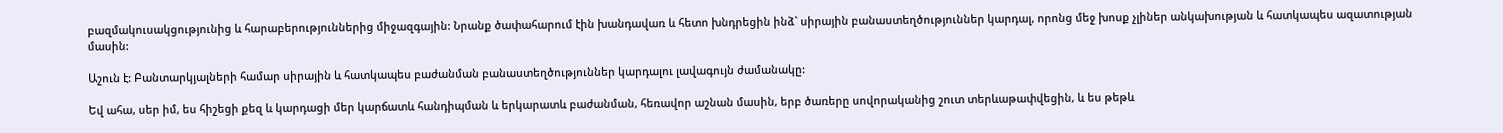բազմակուսակցությունից և հարաբերություններից միջազգային: Նրանք ծափահարում էին խանդավառ և հետո խնդրեցին ինձ` սիրային բանաստեղծություններ կարդալ, որոնց մեջ խոսք չլիներ անկախության և հատկապես ազատության մասին:

Աշուն է: Բանտարկյալների համար սիրային և հատկապես բաժանման բանաստեղծություններ կարդալու լավագույն ժամանակը:

Եվ ահա, սեր իմ, ես հիշեցի քեզ և կարդացի մեր կարճատև հանդիպման և երկարատև բաժանման, հեռավոր աշնան մասին, երբ ծառերը սովորականից շուտ տերևաթափվեցին, և ես թեթև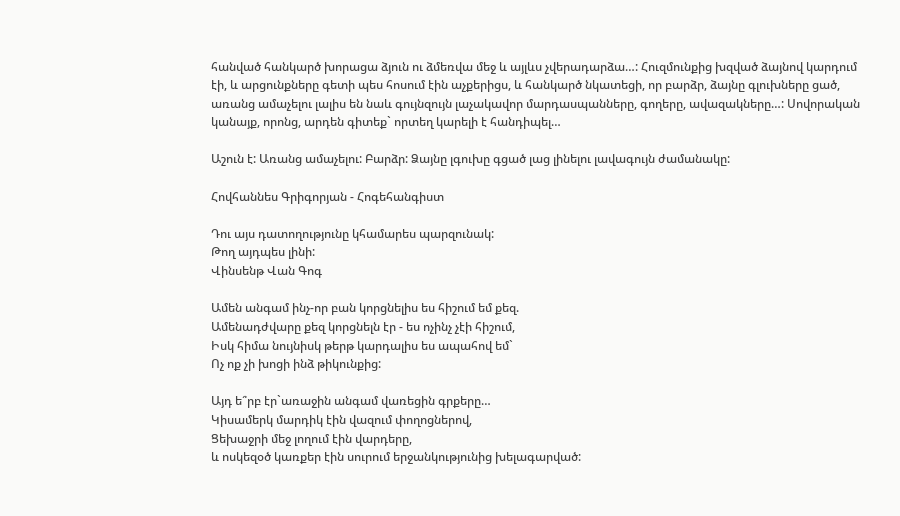հանված հանկարծ խորացա ձյուն ու ձմեռվա մեջ և այլևս չվերադարձա…: Հուզմունքից խզված ձայնով կարդում էի, և արցունքները գետի պես հոսում էին աչքերիցս, և հանկարծ նկատեցի, որ բարձր, ձայնը գլուխները ցած, առանց ամաչելու լալիս են նաև գույնզույն լաչակավոր մարդասպանները, գողերը, ավազակները…: Սովորական կանայք, որոնց, արդեն գիտեք` որտեղ կարելի է հանդիպել…

Աշուն է: Առանց ամաչելու: Բարձր: Ձայնը լգուխը գցած լաց լինելու լավագույն ժամանակը:

Հովհաննես Գրիգորյան - Հոգեհանգիստ

Դու այս դատողությունը կհամարես պարզունակ:
Թող այդպես լինի:
Վինսենթ Վան Գոգ

Ամեն անգամ ինչ-որ բան կորցնելիս ես հիշում եմ քեզ.
Ամենադժվարը քեզ կորցնելն էր - ես ոչինչ չէի հիշում,
Իսկ հիմա նույնիսկ թերթ կարդալիս ես ապահով եմ`
Ոչ ոք չի խոցի ինձ թիկունքից:

Այդ ե՞րբ էր`առաջին անգամ վառեցին գրքերը…
Կիսամերկ մարդիկ էին վազում փողոցներով,
Ցեխաջրի մեջ լողում էին վարդերը,
և ոսկեզօծ կառքեր էին սուրում երջանկությունից խելագարված: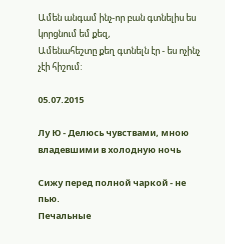Ամեն անգամ ինչ-որ բան գտնելիս ես կորցնում եմ քեզ,
Ամենահեշտը քեղ գտնելն էր - ես ոչինչ չէի հիշում:

05.07.2015

Лу Ю - Делюсь чувствами, мною владевшими в холодную ночь

Сижу перед полной чаркой - не пью.
Печальные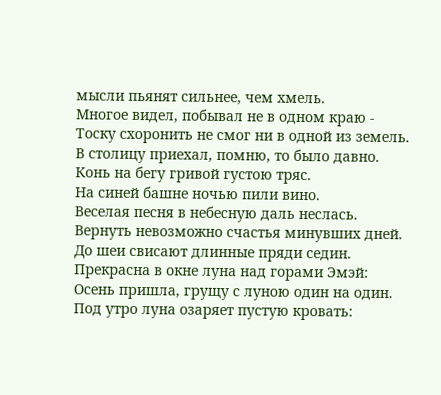мысли пьянят сильнее, чем хмель.
Многое видел, побывал не в одном краю -
Тоску схоронить не смог ни в одной из земель.
В столицу приехал, помню, то было давно.
Конь на бегу гривой густою тряс.
На синей башне ночью пили вино.
Веселая песня в небесную даль неслась.
Вернуть невозможно счастья минувших дней.
До шеи свисают длинные пряди седин.
Прекрасна в окне луна над горами Эмэй:
Осень пришла, грущу с луною один на один.
Под утро луна озаряет пустую кровать: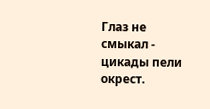Глаз не смыкал - цикады пели окрест.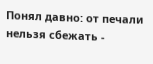Понял давно: от печали нельзя сбежать -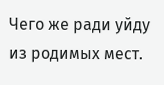Чего же ради уйду из родимых мест.